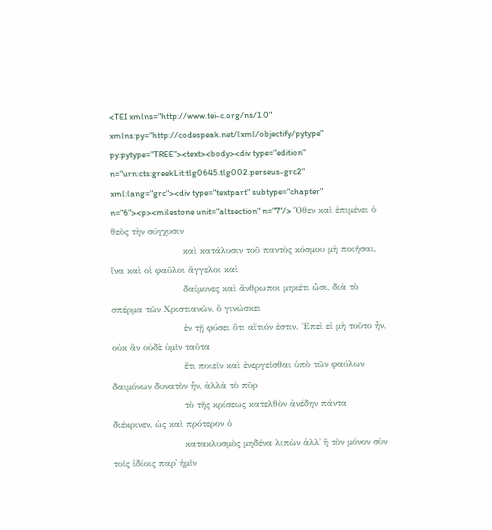<TEI xmlns="http://www.tei-c.org/ns/1.0" xmlns:py="http://codespeak.net/lxml/objectify/pytype" py:pytype="TREE"><text><body><div type="edition" n="urn:cts:greekLit:tlg0645.tlg002.perseus-grc2" xml:lang="grc"><div type="textpart" subtype="chapter" n="6"><p><milestone unit="altsection" n="7"/> Ὅθεν καὶ ἐπιμένει ὁ θεὸς τὴν σύγχυσιν
                        καὶ κατάλυσιν τοῦ παντὸς κόσμου μὴ ποιῆσαι, ἵνα καὶ οἱ φαῦλοι ἄγγελοι καὶ
                        δαίμονες καὶ ἄνθρωποι μηκέτι ὦσι, διὰ τὸ σπέρμα τῶν Χριστιανῶν, ὃ γινώσκει
                        ἐν τῇ φύσει ὅτι αἴτιόν ἐστιν. Ἐπεὶ εἰ μὴ τοῦτο ἦν, οὐκ ἂν οὐδὲ ὑμῖν ταῦτα
                        ἔτι ποιεῖν καὶ ἐνεργεῖσθαι ὑπὸ τῶν φαύλων δαιμόνων δυνατὸν ἦν, ἀλλὰ τὸ πῦρ
                        τὸ τῆς κρίσεως κατελθὸν ἀνέδην πάντα διέκρινεν, ὡς καὶ πρότερον ὁ
                        κατακλυσμὸς μηδένα λιπὼν ἀλλ᾿ ἢ τὸν μόνον σὺν τοῖς ἰδίοις παρ᾿ ἡμῖν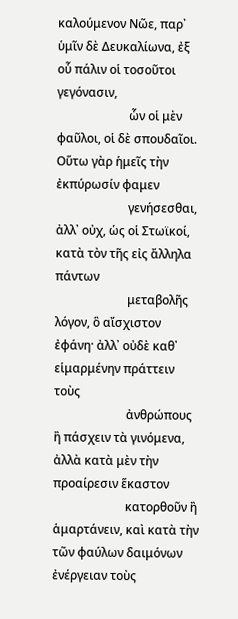καλούμενον Νῶε, παρ᾿ ὑμῖν δὲ Δευκαλίωνα, ἐξ οὗ πάλιν οἱ τοσοῦτοι γεγόνασιν,
                        ὧν οἱ μὲν φαῦλοι, οἱ δὲ σπουδαῖοι. Οὕτω γὰρ ἡμεῖς τὴν ἐκπύρωσίν φαμεν
                        γενήσεσθαι, ἀλλ᾿ οὐχ, ὡς οἱ Στωϊκοί, κατὰ τὸν τῆς εἰς ἄλληλα πάντων
                        μεταβολῆς λόγον, ὃ αἴσχιστον ἐφάνη· ἀλλ᾿ οὐδὲ καθ᾿ εἱμαρμένην πράττειν τοὺς
                        ἀνθρώπους ἢ πάσχειν τὰ γινόμενα, ἀλλὰ κατὰ μὲν τὴν προαίρεσιν ἕκαστον
                        κατορθοῦν ἢ ἁμαρτάνειν, καὶ κατὰ τὴν τῶν φαύλων δαιμόνων ἐνέργειαν τοὺς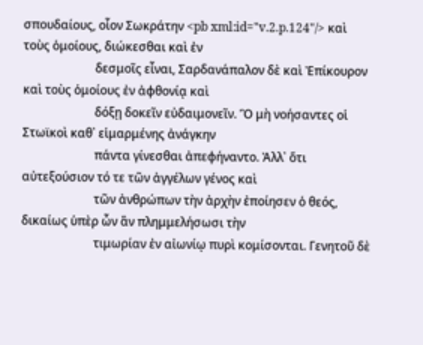σπουδαίους, οἷον Σωκράτην <pb xml:id="v.2.p.124"/> καὶ τοὺς ὁμοίους, διώκεσθαι καὶ ἐν
                        δεσμοῖς εἶναι, Σαρδανάπαλον δὲ καὶ Ἐπίκουρον καὶ τοὺς ὁμοίους ἐν ἀφθονίᾳ καὶ
                        δόξῃ δοκεῖν εὐδαιμονεῖν. Ὃ μὴ νοήσαντες οἱ Στωϊκοὶ καθ᾿ εἱμαρμένης ἀνάγκην
                        πάντα γίνεσθαι ἀπεφήναντο. Ἀλλ᾿ ὅτι αὐτεξούσιον τό τε τῶν ἀγγέλων γένος καὶ
                        τῶν ἀνθρώπων τὴν ἀρχὴν ἐποίησεν ὁ θεός, δικαίως ὑπὲρ ὦν ἂν πλημμελήσωσι τὴν
                        τιμωρίαν ἐν αἰωνίῳ πυρὶ κομίσονται. Γενητοῦ δὲ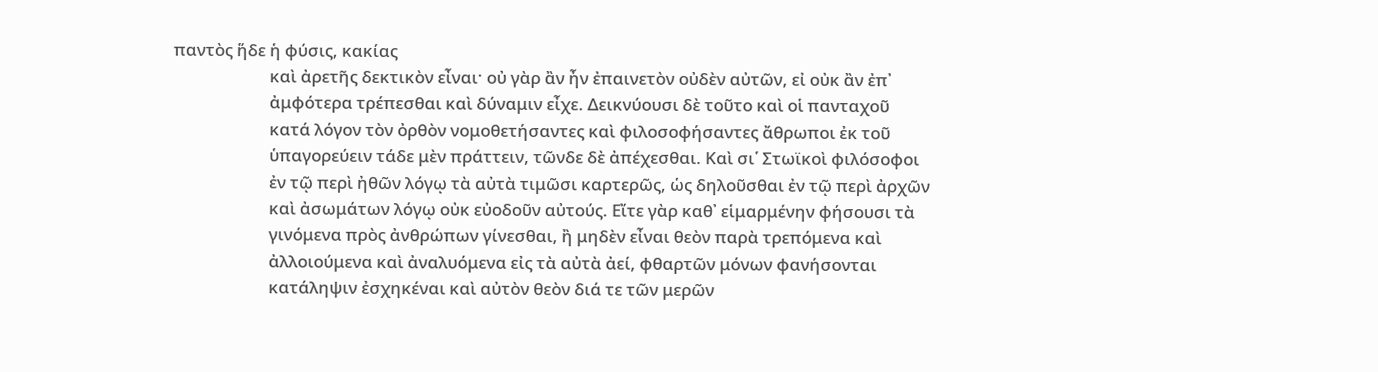παντὸς ἥδε ἡ φύσις, κακίας
                        καὶ ἀρετῆς δεκτικὸν εἶναι· οὐ γὰρ ἂν ἦν ἐπαινετὸν οὐδὲν αὐτῶν, εἰ οὐκ ἂν ἐπ᾿
                        ἀμφότερα τρέπεσθαι καὶ δύναμιν εἶχε. Δεικνύουσι δὲ τοῦτο καὶ οἱ πανταχοῦ
                        κατά λόγον τὸν ὀρθὸν νομοθετήσαντες καὶ φιλοσοφήσαντες ἄθρωποι ἐκ τοῦ
                        ὑπαγορεύειν τάδε μὲν πράττειν, τῶνδε δὲ ἀπέχεσθαι. Καὶ σι῾ Στωϊκοὶ φιλόσοφοι
                        ἐν τῷ περὶ ἠθῶν λόγῳ τὰ αὐτὰ τιμῶσι καρτερῶς, ὡς δηλοῦσθαι ἐν τῷ περὶ ἀρχῶν
                        καὶ ἀσωμάτων λόγῳ οὐκ εὐοδοῦν αὐτούς. Εἴτε γὰρ καθ᾿ εἱμαρμένην φήσουσι τὰ
                        γινόμενα πρὸς ἀνθρώπων γίνεσθαι, ἢ μηδὲν εἶναι θεὸν παρὰ τρεπόμενα καὶ
                        ἀλλοιούμενα καὶ ἀναλυόμενα εἰς τὰ αὐτὰ ἀεί, φθαρτῶν μόνων φανήσονται
                        κατάληψιν ἐσχηκέναι καὶ αὐτὸν θεὸν διά τε τῶν μερῶν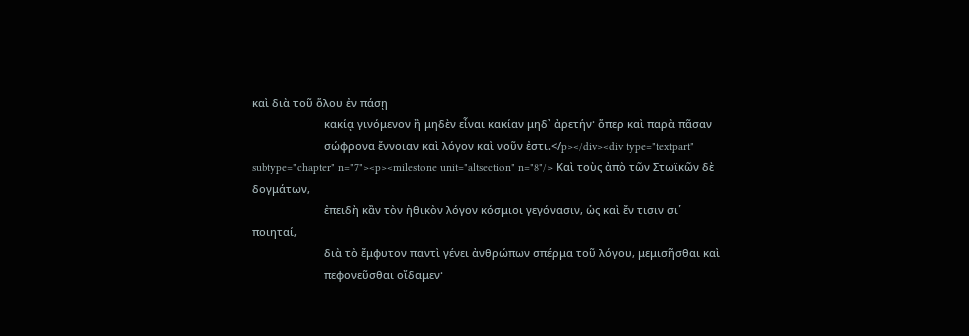καὶ διὰ τοῦ ὅλου ἐν πάσῃ
                        κακίᾳ γινόμενον ἢ μηδὲν εἶναι κακίαν μηδ᾿ ἀρετήν· ὅπερ καὶ παρὰ πᾶσαν
                        σώφρονα ἔννοιαν καὶ λόγον καὶ νοῦν ἐστι.</p></div><div type="textpart" subtype="chapter" n="7"><p><milestone unit="altsection" n="8"/> Καὶ τοὺς ἀπὸ τῶν Στωϊκῶν δὲ δογμάτων,
                        ἐπειδὴ κἂν τὸν ἠθικὸν λόγον κόσμιοι γεγόνασιν, ὡς καὶ ἔν τισιν σι῾ ποιηταί,
                        διὰ τὸ ἔμφυτον παντὶ γένει ἀνθρώπων σπέρμα τοῦ λόγου, μεμισῆσθαι καὶ
                        πεφονεῦσθαι οἴδαμεν·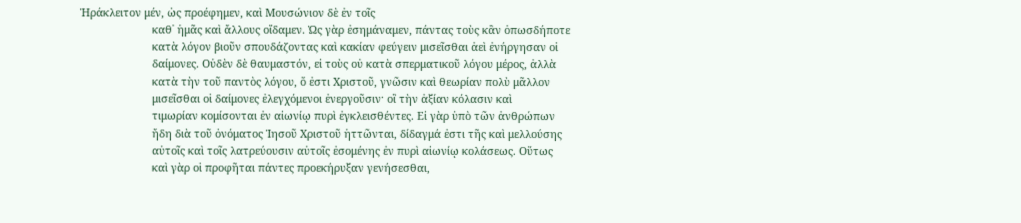Ἡράκλειτον μέν, ὡς προέφημεν, καὶ Μουσώνιον δὲ ἐν τοῖς
                        καθ᾿ ἡμᾶς καὶ ἄλλους οἴδαμεν. Ὡς γὰρ ἐσημάναμεν, πάντας τοὺς κἂν ὁπωσδήποτε
                        κατὰ λόγον βιοῦν σπουδάζοντας καὶ κακίαν φεύγειν μισεῖσθαι ἀεὶ ἐνήργησαν οἱ
                        δαίμονες. Οὐδὲν δὲ θαυμαστόν, εἰ τοὺς οὐ κατὰ σπερματικοῦ λόγου μέρος, ἀλλὰ
                        κατὰ τὴν τοῦ παντὸς λόγου, ὅ ἐστι Χριστοῦ, γνῶσιν καὶ θεωρίαν πολὺ μᾶλλον
                        μισεῖσθαι οἱ δαίμονες ἐλεγχόμενοι ἐνεργοῦσιν· οἳ τὴν ἀξίαν κόλασιν καὶ
                        τιμωρίαν κομίσονται ἐν αἰωνίῳ πυρὶ ἐγκλεισθέντες. Εἰ γὰρ ὑπὸ τῶν ἀνθρώπων
                        ἤδη διὰ τοῦ ὀνόματος Ἰησοῦ Χριστοῦ ἡττῶνται, δίδαγμά ἐστι τῆς καὶ μελλούσης
                        αὐτοῖς καὶ τοῖς λατρεύουσιν αὐτοῖς ἐσομένης ἐν πυρὶ αἰωνίῳ κολάσεως. Οὕτως
                        καὶ γὰρ οἱ προφῆται πάντες προεκήρυξαν γενήσεσθαι,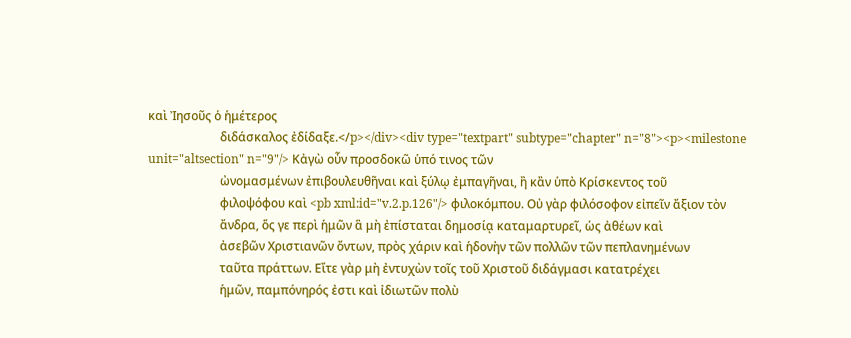καὶ Ἰησοῦς ὁ ἡμέτερος
                        διδάσκαλος ἐδίδαξε.</p></div><div type="textpart" subtype="chapter" n="8"><p><milestone unit="altsection" n="9"/> Κἀγὼ οὖν προσδοκῶ ὑπό τινος τῶν
                        ὠνομασμένων ἐπιβουλευθῆναι καὶ ξύλῳ ἐμπαγῆναι, ἢ κἂν ὑπὸ Κρίσκεντος τοῦ
                        φιλοψόφου καὶ <pb xml:id="v.2.p.126"/> φιλοκόμπου. Οὐ γὰρ φιλόσοφον εἰπεῖν ἄξιον τὸν
                        ἄνδρα, ὅς γε περὶ ἡμῶν ἃ μὴ ἐπίσταται δημοσίᾳ καταμαρτυρεῖ, ὡς ἀθέων καὶ
                        ἀσεβῶν Χριστιανῶν ὄντων, πρὸς χάριν καὶ ἡδονὴν τῶν πολλῶν τῶν πεπλανημένων
                        ταῦτα πράττων. Εἴτε γὰρ μὴ ἐντυχὼν τοῖς τοῦ Χριστοῦ διδάγμασι κατατρέχει
                        ἡμῶν, παμπόνηρός ἐστι καὶ ἰδιωτῶν πολὺ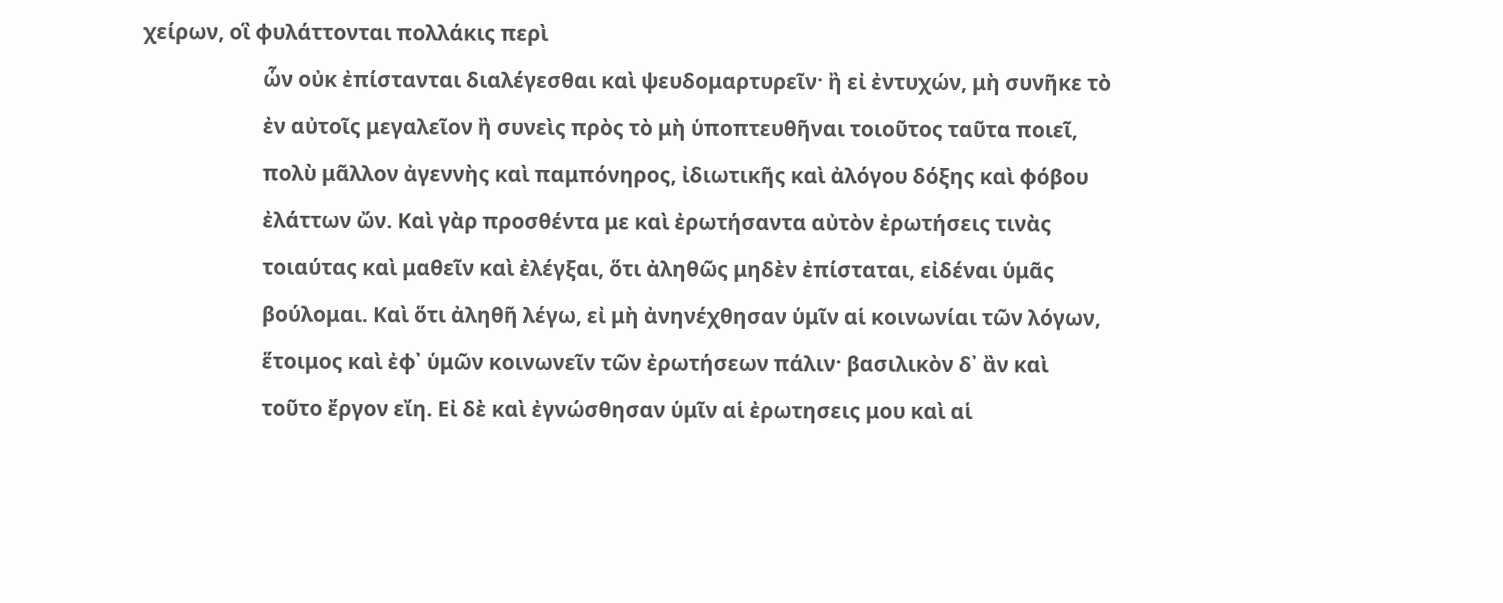χείρων, οἳ φυλάττονται πολλάκις περὶ
                        ὧν οὐκ ἐπίστανται διαλέγεσθαι καὶ ψευδομαρτυρεῖν· ἢ εἰ ἐντυχών, μὴ συνῆκε τὸ
                        ἐν αὐτοῖς μεγαλεῖον ἢ συνεὶς πρὸς τὸ μὴ ὑποπτευθῆναι τοιοῦτος ταῦτα ποιεῖ,
                        πολὺ μᾶλλον ἀγεννὴς καὶ παμπόνηρος, ἰδιωτικῆς καὶ ἀλόγου δόξης καὶ φόβου
                        ἐλάττων ὤν. Καὶ γὰρ προσθέντα με καὶ ἐρωτήσαντα αὐτὸν ἐρωτήσεις τινὰς
                        τοιαύτας καὶ μαθεῖν καὶ ἐλέγξαι, ὅτι ἀληθῶς μηδὲν ἐπίσταται, εἰδέναι ὑμᾶς
                        βούλομαι. Καὶ ὅτι ἀληθῆ λέγω, εἰ μὴ ἀνηνέχθησαν ὑμῖν αἱ κοινωνίαι τῶν λόγων,
                        ἕτοιμος καὶ ἐφ᾿ ὑμῶν κοινωνεῖν τῶν ἐρωτήσεων πάλιν· βασιλικὸν δ᾿ ἂν καὶ
                        τοῦτο ἔργον εἴη. Εἰ δὲ καὶ ἐγνώσθησαν ὑμῖν αἱ ἐρωτησεις μου καὶ αἱ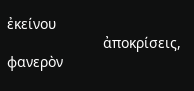ἐκείνου
                        ἀποκρίσεις, φανερὸν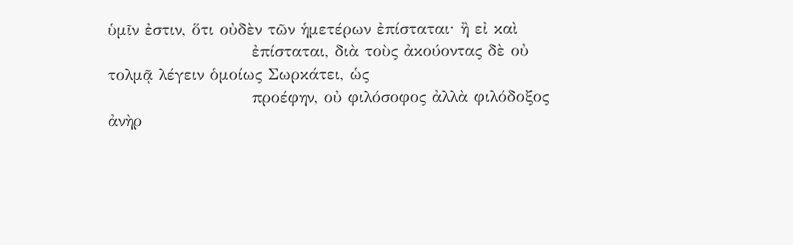ὑμῖν ἐστιν, ὅτι οὐδὲν τῶν ἡμετέρων ἐπίσταται· ἢ εἰ καὶ
                        ἐπίσταται, διὰ τοὺς ἀκούοντας δὲ οὐ τολμᾷ λέγειν ὁμοίως Σωρκάτει, ὡς
                        προέφην, οὐ φιλόσοφος ἀλλὰ φιλόδοξος ἀνὴρ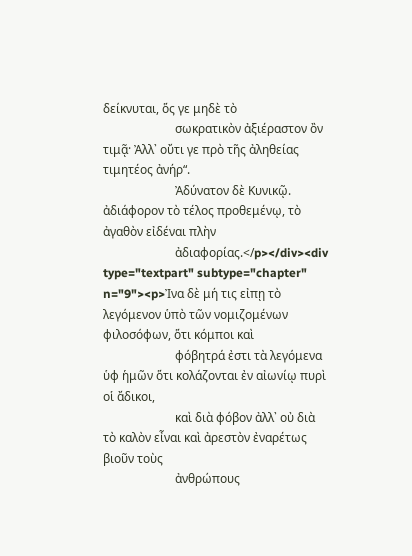δείκνυται, ὅς γε μηδὲ τὸ
                        σωκρατικὸν ἀξιέραστον ὂν τιμᾷ· Ἀλλ᾿ οὔτι γε πρὸ τῆς ἀληθείας τιμητέος ἀνήρ“.
                        Ἀδύνατον δὲ Κυνικῷ. ἀδιάφορον τὸ τέλος προθεμένῳ, τὸ ἀγαθὸν εἰδέναι πλὴν
                        ἀδιαφορίας.</p></div><div type="textpart" subtype="chapter" n="9"><p>Ἰνα δὲ μή τις εἰπῃ τὸ λεγόμενον ὑπὸ τῶν νομιζομένων φιλοσόφων, ὅτι κόμποι καὶ
                        φόβητρά ἐστι τὰ λεγόμενα ὑφ ἡμῶν ὅτι κολάζονται ἐν αἰωνίῳ πυρὶ οἱ ἄδικοι,
                        καὶ διὰ φόβον ἀλλ᾿ οὐ διὰ τὸ καλὸν εἶναι καὶ ἀρεστὸν ἐναρέτως βιοῦν τοὺς
                        ἀνθρώπους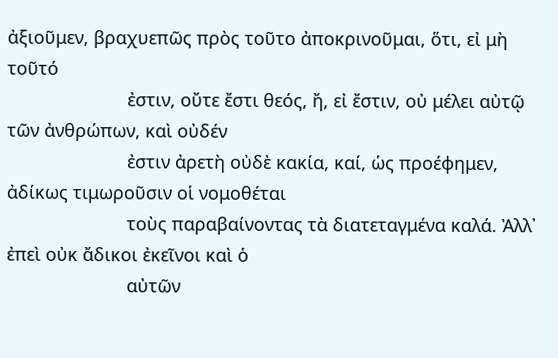ἀξιοῦμεν, βραχυεπῶς πρὸς τοῦτο ἀποκρινοῦμαι, ὅτι, εἰ μὴ τοῦτό
                        ἐστιν, οὔτε ἔστι θεός, ἤ, εἰ ἔστιν, οὐ μέλει αὐτῷ τῶν ἀνθρώπων, καὶ οὐδέν
                        ἐστιν ἀρετὴ οὐδὲ κακία, καί, ὡς προέφημεν, ἀδίκως τιμωροῦσιν οἱ νομοθέται
                        τοὺς παραβαίνοντας τὰ διατεταγμένα καλά. Ἀλλ᾿ ἐπεὶ οὐκ ἄδικοι ἐκεῖνοι καὶ ὁ
                        αὐτῶν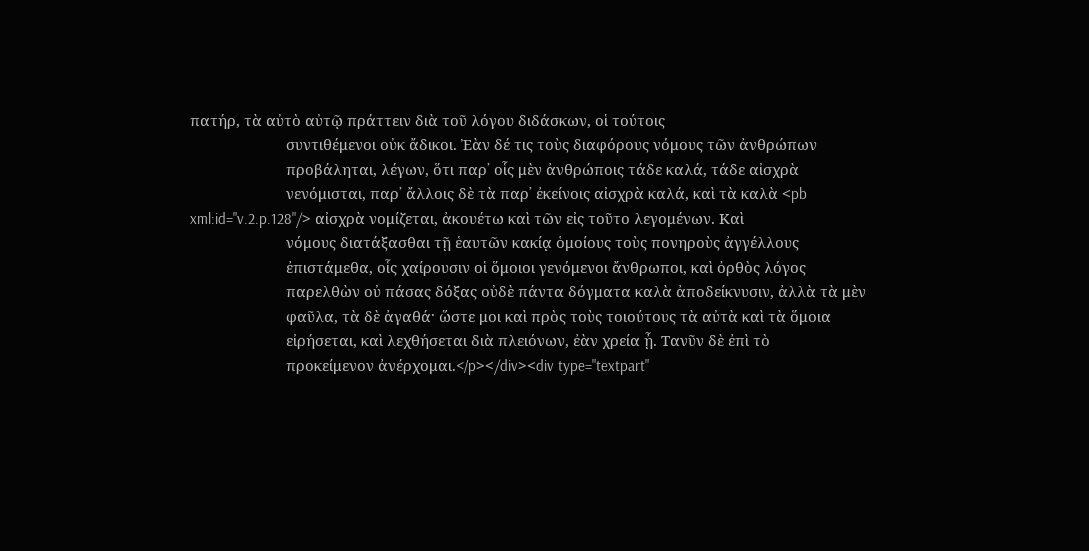πατήρ, τὰ αὐτὸ αὐτῷ πράττειν διὰ τοῦ λόγου διδάσκων, οἱ τούτοις
                        συντιθέμενοι οὐκ ἄδικοι. Ἐὰν δέ τις τοὺς διαφόρους νόμους τῶν ἀνθρώπων
                        προβάληται, λέγων, ὅτι παρ᾿ οἷς μὲν ἀνθρώποις τάδε καλά, τάδε αἰσχρὰ
                        νενόμισται, παρ᾿ ἄλλοις δὲ τὰ παρ᾿ ἐκείνοις αἰσχρὰ καλά, καὶ τὰ καλὰ <pb xml:id="v.2.p.128"/> αἰσχρὰ νομίζεται, ἀκουέτω καὶ τῶν εἰς τοῦτο λεγομένων. Καὶ
                        νόμους διατάξασθαι τῇ ἑαυτῶν κακίᾳ ὁμοίους τοὺς πονηροὺς ἀγγέλλους
                        ἐπιστάμεθα, οἷς χαίρουσιν οἱ ὅμοιοι γενόμενοι ἄνθρωποι, καὶ ὀρθὸς λόγος
                        παρελθὼν οὐ πάσας δόξας οὐδὲ πάντα δόγματα καλὰ ἀποδείκνυσιν, ἀλλὰ τὰ μὲν
                        φαῦλα, τὰ δὲ ἀγαθά· ὥστε μοι καὶ πρὸς τοὺς τοιούτους τὰ αὐτὰ καὶ τὰ ὅμοια
                        εἰρήσεται, καὶ λεχθήσεται διὰ πλειόνων, ἐὰν χρεία ᾖ. Τανῦν δὲ ἐπὶ τὸ
                        προκείμενον ἀνέρχομαι.</p></div><div type="textpart"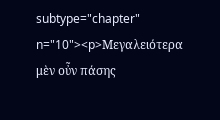subtype="chapter" n="10"><p>Μεγαλειότερα μὲν οὖν πάσης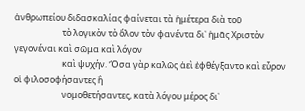ἀνθρωπείου διδασκαλίας φαίνεται τὰ ἡμέτερα διὰ τοῦ
                        τὸ λογικὸν τὸ ὅλον τὸν φανέντα δι᾿ ἡμᾶς Χριστὸν γεγονέναι καὶ σῶμα καὶ λόγον
                        καὶ ψυχήν. Ὅσα γὰρ καλῶς ἀεὶ ἐφθέγξαντο καὶ εὗρον οἱ φιλοσοφήσαντες ἢ
                        νομοθετήσαντες, κατὰ λόγου μέρος δι᾿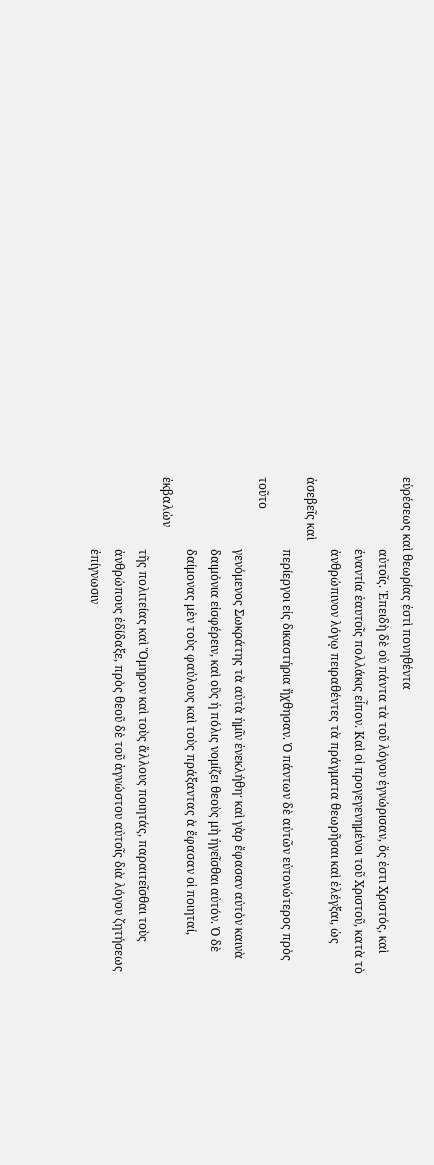εὑρέσεως καὶ θεωρίας ἐστὶ πονηθέντα
                        αὐτοῖς. Ἐπειδὴ δὲ οὐ πάντα τὰ τοῦ λόγου ἐγνώρισαν, ὅς ἐστι Χριστός, καὶ
                        ἐναντία ἑαυτοῖς πολλάκις εἶπον. Καὶ οἱ προγεγενημένοι τοῦ Χριστοῦ, κατὰ τὸ
                        ἀνθρώπινον λόγῳ πειραθέντες τὰ πράγματα θεωρῆσαι καὶ ἐλέγξαι, ὡς ἀσεβεῖς καὶ
                        περίεργοι εἰς δικαστήρια ἤχθησαν. Ὁ πάντων δὲ αὐτῶν εὐτονώτερος πρὸς τοῦτο
                        γενόμενος Σωκράτης τὰ αὐτὰ ἡμῖν ἐνεκλήθη· καὶ γὰρ ἔφασαν αὐτὸν καινὰ
                        δαιμόνια εἰσφέρειν, καὶ οὓς ἡ πόλις νομίζει θεοὺς μὴ ἡγεῖσθαι αὐτόν. Ὁ δὲ
                        δαίμονας μὲν τοὺς φαύλους καὶ τοὺς πράξαντας ὰ ἔφασαν οἱ ποιηταί, ἐκβαλὼν
                        τῆς πολιτείας καὶ Ὅμηρον καὶ τοὺς ἄλλους ποιητάς, παραιτεῖσθαι τοὺς
                        ἀνθρώπους ἐδίδαξε, πρὸς θεοῦ δὲ τοῦ ἀγνώστου αὐτοῖς διὰ λόγου ζητήσεως
                        ἐπίγνωσιν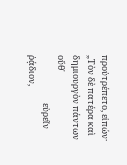προὐτρέπετο, εἰπών· „Τὸν δὲ πατέρα καὶ δημιουργὸν πάντων οὔθ᾿
                        εὑρεῖν ῥᾴδιον,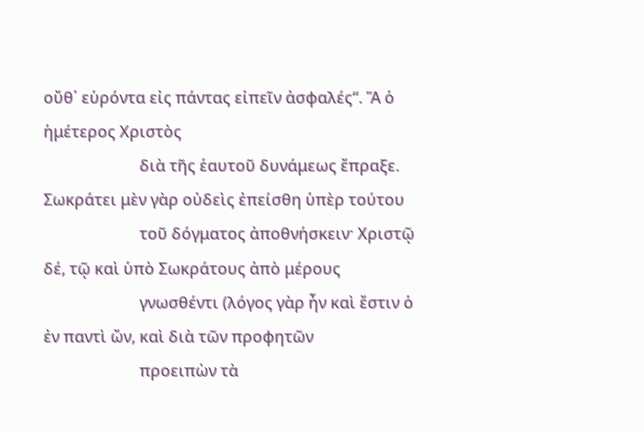οὔθ᾿ εὑρόντα εἰς πάντας εἰπεῖν ἀσφαλές“. Ἅ ὁ ἡμέτερος Χριστὸς
                        διὰ τῆς ἑαυτοῦ δυνάμεως ἔπραξε. Σωκράτει μὲν γὰρ οὐδεὶς ἐπείσθη ὑπὲρ τούτου
                        τοῦ δόγματος ἀποθνήσκειν· Χριστῷ δέ, τῷ καὶ ὑπὸ Σωκράτους ἀπὸ μέρους
                        γνωσθέντι (λόγος γὰρ ἦν καὶ ἔστιν ὁ ἐν παντὶ ὤν, καὶ διὰ τῶν προφητῶν
                        προειπὼν τὰ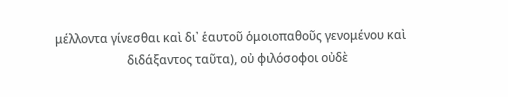μέλλοντα γίνεσθαι καὶ δι᾿ ἑαυτοῦ ὁμοιοπαθοῦς γενομένου καὶ
                        διδάξαντος ταῦτα), οὐ φιλόσοφοι οὐδὲ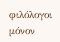φιλόλογοι μόνον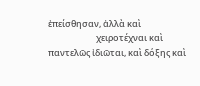ἐπείσθησαν, ἀλλὰ καὶ
                        χειροτέχναι καὶ παντελῶς ἰδιῶται, καὶ δόξης καὶ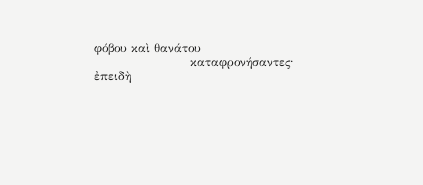φόβου καὶ θανάτου
                        καταφρονήσαντες· ἐπειδὴ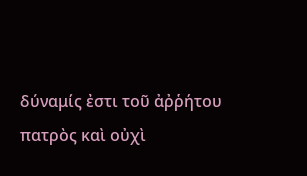δύναμίς ἐστι τοῦ ἀῤῥήτου πατρὸς καὶ οὐχὶ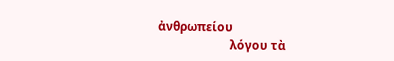ἀνθρωπείου
                        λόγου τὰ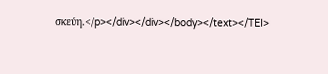σκεύη.</p></div></div></body></text></TEI>